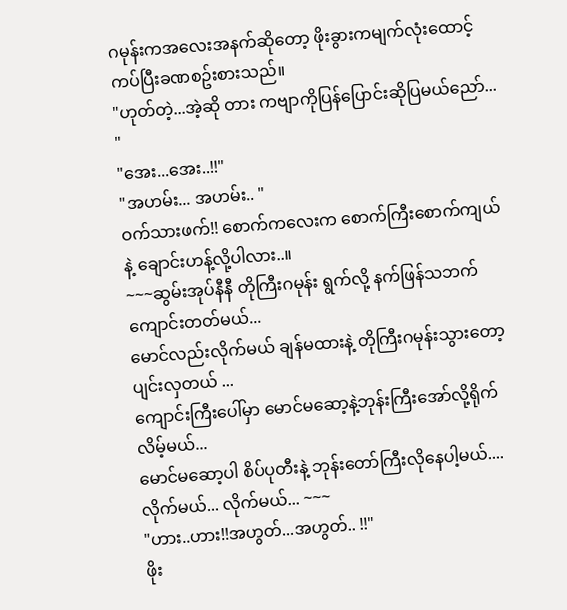ဂမုန်းကအလေးအနက်ဆိုတော့ ဖိုးခွားကမျက်လုံးထောင့်ကပ်ပြီးခဏစဥ်းစားသည်။
"ဟုတ်တဲ့...အဲ့ဆို တား ကဗျာကိုပြန်ပြောင်းဆိုပြမယ်ညော်... "
"အေး...အေး..!!"
"အဟမ်း... အဟမ်း.. "
ဝက်သားဖက်!! စောက်ကလေးက စောက်ကြီးစောက်ကျယ်နဲ့ ချောင်းဟန့်လို့ပါလား..။
~~~ဆွမ်းအုပ်နီနီ တိုကြီးဂမုန်း ရွက်လို့ နက်ဖြန်သဘက်ကျောင်းတတ်မယ်...
မောင်လည်းလိုက်မယ် ချန်မထားနဲ့ တိုကြီးဂမုန်းသွားတော့ ပျင်းလှတယ် ...
ကျောင်းကြီးပေါ်မှာ မောင်မဆော့နဲ့ဘုန်းကြီးအော်လို့ရိုက်လိမ့်မယ်...
မောင်မဆော့ပါ စိပ်ပုတီးနဲ့ ဘုန်းတော်ကြီးလိုနေပါ့မယ်....
လိုက်မယ်... လိုက်မယ်... ~~~
"ဟား..ဟား!!အဟွတ်...အဟွတ်.. !!"
ဖိုး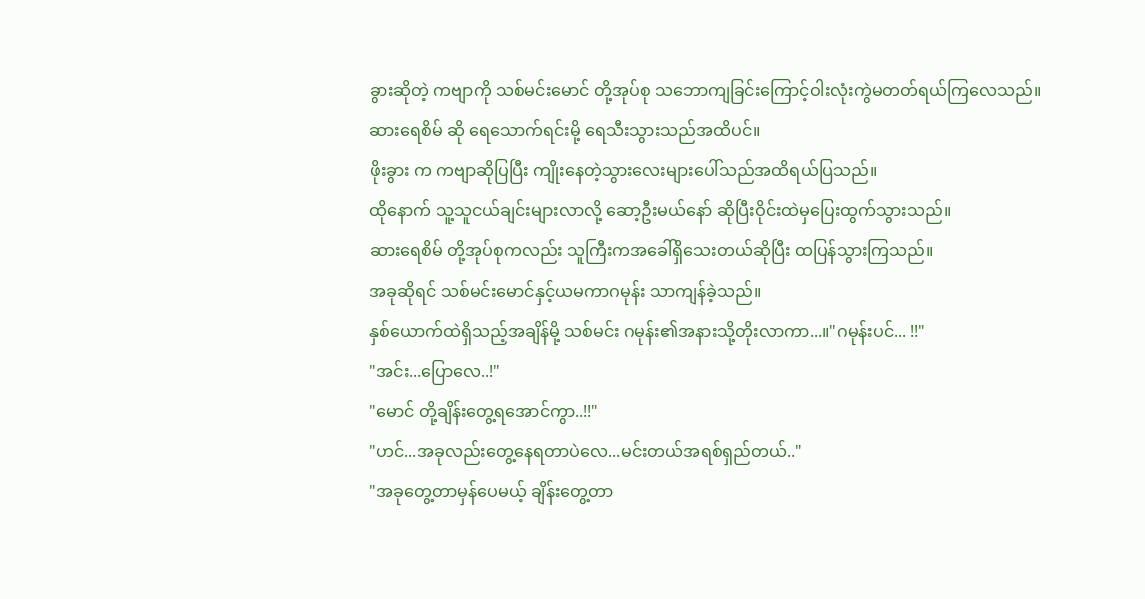ခွားဆိုတဲ့ ကဗျာကို သစ်မင်းမောင် တို့အုပ်စု သဘောကျခြင်းကြောင့်ဝါးလုံးကွဲမတတ်ရယ်ကြလေသည်။
ဆားရေစိမ် ဆို ရေသောက်ရင်းမို့ ရေသီးသွားသည်အထိပင်။
ဖိုးခွား က ကဗျာဆိုပြပြီး ကျိုးနေတဲ့သွားလေးများပေါ်သည်အထိရယ်ပြသည်။
ထိုနောက် သူ့သူငယ်ချင်းများလာလို့ ဆော့ဦးမယ်နော် ဆိုပြီးဝိုင်းထဲမှပြေးထွက်သွားသည်။
ဆားရေစိမ် တို့အုပ်စုကလည်း သူကြီးကအခေါ်ရှိသေးတယ်ဆိုပြီး ထပြန်သွားကြသည်။
အခုဆိုရင် သစ်မင်းမောင်နှင့်ယမကာဂမုန်း သာကျန်ခဲ့သည်။
နှစ်ယောက်ထဲရှိသည့်အချိန်မို့ သစ်မင်း ဂမုန်း၏အနားသို့တိုးလာကာ...။"ဂမုန်းပင်... !!"
"အင်း...ပြောလေ..!"
"မောင် တို့ချိန်းတွေ့ရအောင်ကွာ..!!"
"ဟင်...အခုလည်းတွေ့နေရတာပဲလေ...မင်းတယ်အရစ်ရှည်တယ်.."
"အခုတွေ့တာမှန်ပေမယ့် ချိန်းတွေ့တာ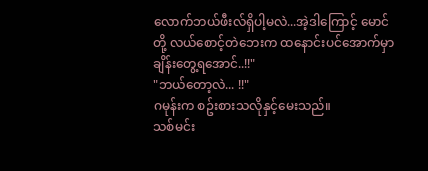လောက်ဘယ်ဖီးလ်ရှိပါ့မလဲ...အဲ့ဒါကြောင့် မောင်တို့ လယ်စောင့်တဲဘေးက ထနောင်းပင်အောက်မှာ ချိန်းတွေ့ရအောင်..!!"
"ဘယ်တော့လဲ... !!"
ဂမုန်းက စဥ်းစားသလိုနှင့်မေးသည်။
သစ်မင်း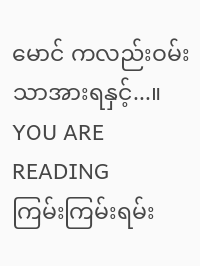မောင် ကလည်းဝမ်းသာအားရနှင့်...။
YOU ARE READING
ကြမ်းကြမ်းရမ်း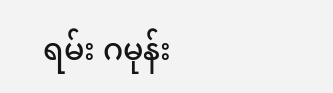ရမ်း ဂမုန်း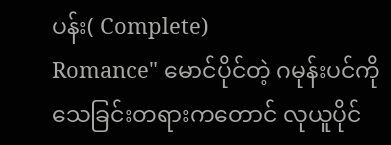ပန်း( Complete)
Romance" မောင်ပိုင်တဲ့ ဂမုန်းပင်ကို သေခြင်းတရားကတောင် လုယူပိုင်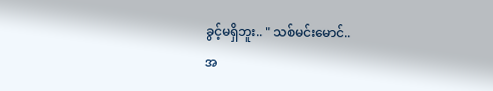ခွင့်မရှိဘူး.. " သစ်မင်းမောင်..
အ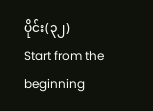ပိုင်း(၃၂)
Start from the beginning